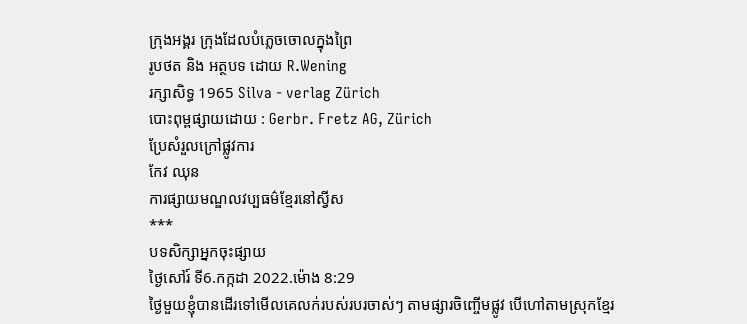ក្រុងអង្គរ ក្រុងដែលបំភ្លេចចោលក្នុងព្រៃ
រូបថត និង អត្ថបទ ដោយ R.Wening
រក្សាសិទ្ធ 1965 Silva - verlag Zürich
បោះពុម្ពផ្សាយដោយ : Gerbr. Fretz AG, Zürich
ប្រែសំរួលក្រៅផ្លូវការ
កែវ ឈុន
ការផ្សាយមណ្ឌលវប្បធម៌ខ្មែរនៅស្វីស
***
បទសិក្សាអ្នកចុះផ្សាយ
ថ្ងៃសៅរ៍ ទី6.កក្កដា 2022.ម៉ោង 8:29
ថ្ងៃមួយខ្ញុំបានដើរទៅមើលគេលក់របស់របរចាស់ៗ តាមផ្សារចិញ្ចើមផ្លូវ បើហៅតាមស្រុកខ្មែរ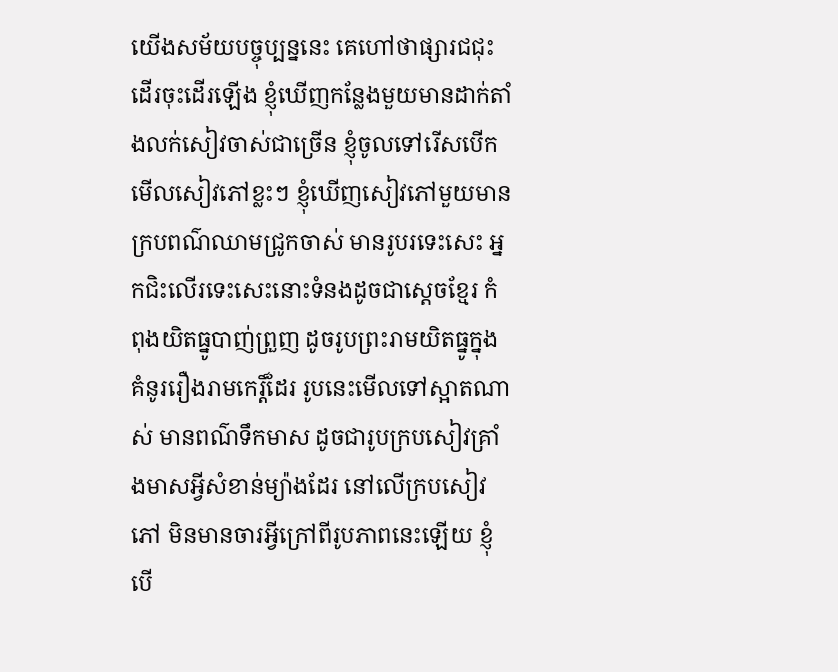យើងសម័យបច្ចុប្បន្ននេះ គេហៅថាផ្សារជជុះ ដើរចុះដើរឡើង ខ្ញុំឃើញកន្លែងមួយមានដាក់តាំងលក់សៀវចាស់ជាច្រើន ខ្ញុំចូលទៅរើសបើកមើលសៀវភៅខ្លះៗ ខ្ញុំឃើញសៀវភៅមួយមានក្របពណ៌ឈាមជ្រូកចាស់ មានរូបរទេះសេះ អ្នកជិះលើរទេះសេះនោះទំនងដូចជាស្ដេចខ្មែរ កំពុងយិតធ្នូបាញ់ព្រួញ ដូចរូបព្រះរាមយិតធ្នូក្នុងគំនូររឿងរាមកេរ្ដិ៍ដែរ រូបនេះមើលទៅស្អាតណាស់ មានពណ៌ទឹកមាស ដូចជារូបក្របសៀវគ្រាំងមាសអ្វីសំខាន់ម្យ៉ាងដែរ នៅលើក្របសៀវភៅ មិនមានចារអ្វីក្រៅពីរូបភាពនេះឡើយ ខ្ញុំបើ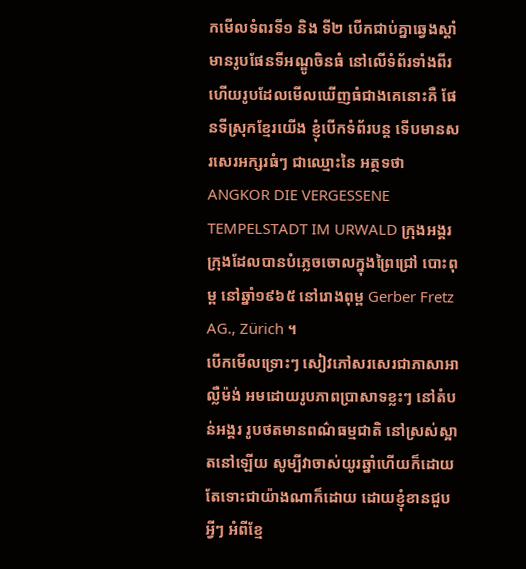កមើលទំពរទី១ និង ទី២ បើកជាប់គ្នាឆ្វេងស្ដាំ មានរូបផែនទីអណ្ឌូចិនធំ នៅលើទំព័រទាំងពីរ ហើយរូបដែលមើលឃើញធំជាងគេនោះគឺ ផែនទីស្រុកខ្មែរយើង ខ្ញុំបើកទំព័របន្ដ ទើបមានសរសេរអក្សរធំៗ ជាឈ្មោះនៃ អត្ថទថា ANGKOR DIE VERGESSENE TEMPELSTADT IM URWALD ក្រុងអង្គរ ក្រុងដែលបានបំភ្លេចចោលក្នុងព្រៃជ្រៅ បោះពុម្ព នៅឆ្នាំ១៩៦៥ នៅរោងពុម្ព Gerber Fretz AG., Zürich ។
បើកមើលទ្រោះៗ សៀវភៅសរសេរជាភាសាអាល្លឺម៉ង់ អមដោយរូបភាពប្រាសាទខ្លះៗ នៅតំបន់អង្គរ រូបថតមានពណ៌ធម្មជាតិ នៅស្រស់ស្អាតនៅឡើយ សូម្បីវាចាស់យូរឆ្នាំហើយក៏ដោយ តែទោះជាយ៉ាងណាក៏ដោយ ដោយខ្ញុំខានជួបអ្វីៗ អំពីខ្មែ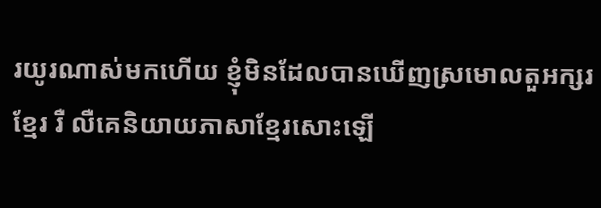រយូរណាស់មកហើយ ខ្ញុំមិនដែលបានឃើញស្រមោលតួអក្សរខ្មែរ រឺ លឺគេនិយាយភាសាខ្មែរសោះឡើ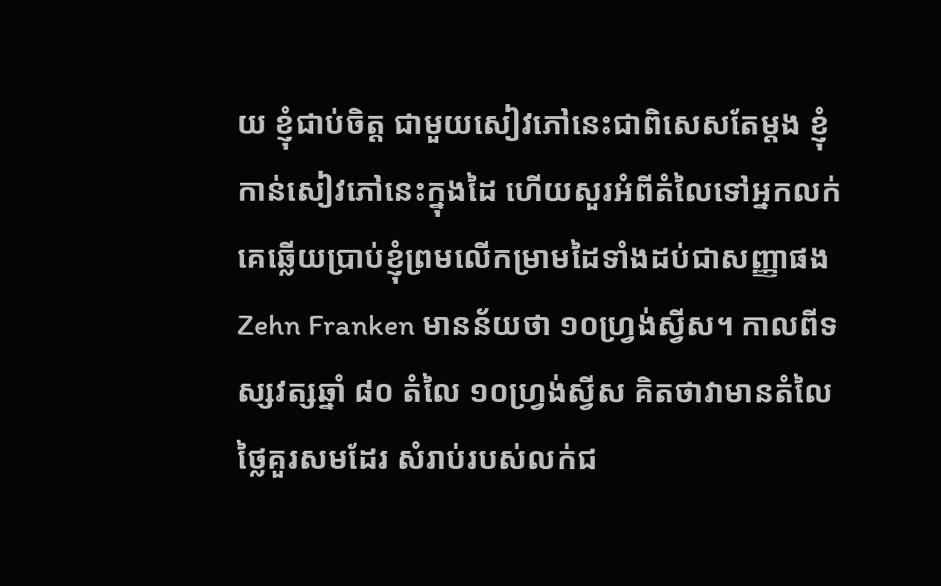យ ខ្ញុំជាប់ចិត្ដ ជាមួយសៀវភៅនេះជាពិសេសតែម្ដង ខ្ញុំកាន់សៀវភៅនេះក្នុងដៃ ហើយសួរអំពីតំលៃទៅអ្នកលក់ គេឆ្លើយប្រាប់ខ្ញុំព្រមលើកម្រាមដៃទាំងដប់ជាសញ្ញាផង Zehn Franken មានន័យថា ១០ហ្វ្រង់ស្វីស។ កាលពីទស្សវត្សឆ្នាំ ៨០ តំលៃ ១០ហ្វ្រង់ស្វីស គិតថាវាមានតំលៃថ្លៃគួរសមដែរ សំរាប់របស់លក់ជ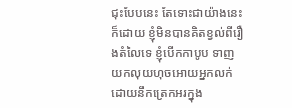ជុះបែបនេះ តែទោះជាយ៉ាងនេះក៏ដោយ ខ្ញុំមិនបានគិតខ្វល់ពីរឿងតំលៃទេ ខ្ញុំបើកកាបូប ទាញយកលុយហុចអោយអ្នកលក់ ដោយនឹកត្រេកអរក្នុង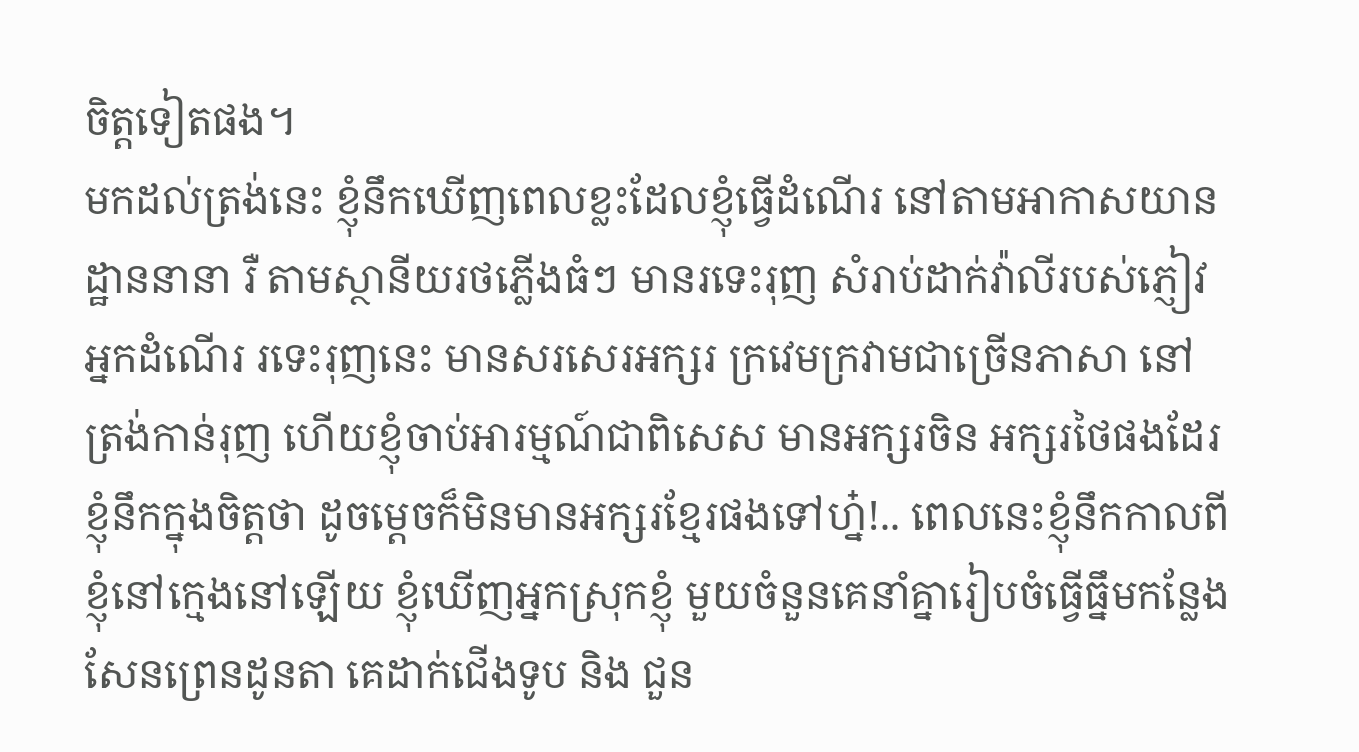ចិត្ដទៀតផង។
មកដល់ត្រង់នេះ ខ្ញុំនឹកឃើញពេលខ្លះដែលខ្ញុំធ្វើដំណើរ នៅតាមអាកាសយានដ្ឋាននានា រឺ តាមស្ថានីយរថភ្លើងធំៗ មានរទេះរុញ សំរាប់ដាក់វ៉ាលីរបស់ភ្ញៀវអ្នកដំណើរ រទេះរុញនេះ មានសរសេរអក្សរ ក្រវេមក្រវាមជាច្រើនភាសា នៅត្រង់កាន់រុញ ហើយខ្ញុំចាប់អារម្មណ៍ជាពិសេស មានអក្សរចិន អក្សរថៃផងដែរ ខ្ញុំនឹកក្នុងចិត្ដថា ដូចម្ដេចក៏មិនមានអក្សរខ្មែរផងទៅហ្ន៎!.. ពេលនេះខ្ញុំនឹកកាលពីខ្ញុំនៅក្មេងនៅឡើយ ខ្ញុំឃើញអ្នកស្រុកខ្ញុំ មួយចំនួនគេនាំគ្នារៀបចំធ្វើធ្នឹមកន្លែងសែនព្រេនដូនតា គេដាក់ជើងទូប និង ជួន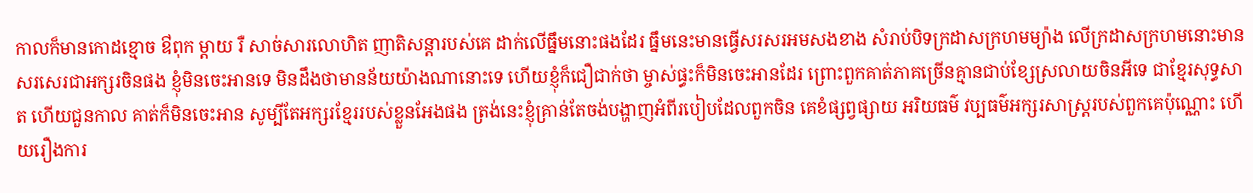កាលក៏មានកោដខ្មោច ឳពុក ម្ដាយ រឺ សាច់សារលោហិត ញាតិសន្ដារបស់គេ ដាក់លើធ្នឹមនោះផងដែរ ធ្នឹមនេះមានធ្វើសរសរអមសងខាង សំរាប់បិទក្រដាសក្រហមម្យ៉ាង លើក្រដាសក្រហមនោះមានសរសេរជាអក្សរចិនផង ខ្ញុំមិនចេះអានទេ មិនដឹងថាមានន័យយ៉ាងណានោះទេ ហើយខ្ញុំក៏ជឿជាក់ថា ម្ចាស់ផ្ធះក៏មិនចេះអានដែរ ព្រោះពួកគាត់ភាគច្រើនគ្មានជាប់ខ្សែស្រលាយចិនអីទេ ជាខ្មែរសុទ្ធសាត ហើយជួនកាល គាត់ក៏មិនចេះអាន សូម្បីតែអក្សរខ្មែររបស់ខ្លួនអែងផង ត្រង់នេះខ្ញុំគ្រាន់តែចង់បង្ហាញអំពីរបៀបដែលពួកចិន គេខំផ្សព្វផ្សាយ អរិយធម៌ វប្បធម៌អក្សរសាស្ដ្ររបស់ពួកគេប៉ុណ្ណោះ ហើយរឿងការ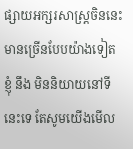ផ្សាយអក្សរសាស្ដ្រចិននេះមានច្រើនបែបយ៉ាងទៀត ខ្ញុំ នឹង មិននិយាយនៅទីនេះទេ តែសូមយើងមើល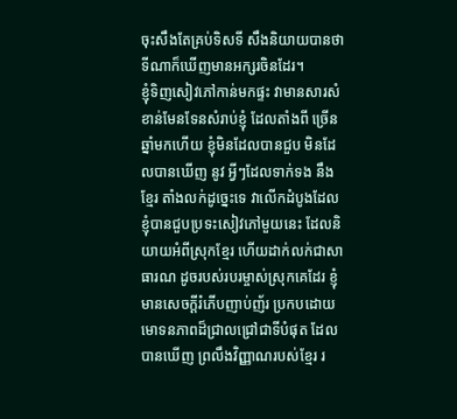ចុះសឹងតែគ្រប់ទិសទី សឹងនិយាយបានថា ទីណាក៏ឃើញមានអក្សរចិនដែរ។
ខ្ញុំទិញសៀវភៅកាន់មកផ្ទះ វាមានសារសំខាន់មែនទែនសំរាប់ខ្ញុំ ដែលតាំងពី ច្រើនឆ្នាំមកហើយ ខ្ញុំមិនដែលបានជួប មិនដែលបានឃើញ នូវ អ្វីៗដែលទាក់ទង នឹង ខ្មែរ តាំងលក់ដូច្នេះទេ វាលើកដំបូងដែលខ្ញុំបានជួបប្រទះសៀវភៅមួយនេះ ដែលនិយាយអំពីស្រុកខ្មែរ ហើយដាក់លក់ជាសាធារណ ដូចរបស់របរម្ចាស់ស្រុកគេដែរ ខ្ញុំមានសេចក្ដីរំភើបញាប់ញ័រ ប្រកបដោយមោទនភាពដ៏ជ្រាលជ្រៅជាទីបំផុត ដែលបានឃើញ ព្រលឹងវិញ្ញាណរបស់ខ្មែរ រ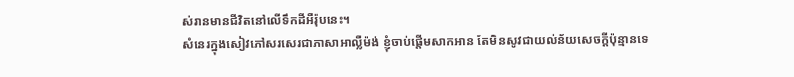ស់រានមានជីវិតនៅលើទឹកដីអឺរ៉ុបនេះ។
សំនេរក្នុងសៀវភៅសរសេរជាភាសាអាល្លឺម៉ង់ ខ្ញុំចាប់ផ្ដើមសាកអាន តែមិនសូវជាយល់ន័យសេចក្ដីប៉ុន្មានទេ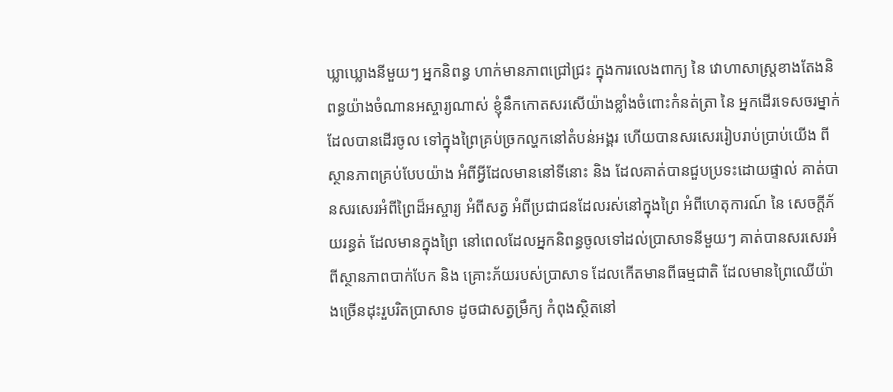ឃ្លាឃ្លោងនីមួយៗ អ្នកនិពន្ធ ហាក់មានភាពជ្រៅជ្រះ ក្នុងការលេងពាក្យ នៃ វោហាសាស្ដ្រខាងតែងនិពន្ធយ៉ាងចំណានអស្ចារ្យណាស់ ខ្ញុំនឹកកោតសរសើយ៉ាងខ្លាំងចំពោះកំនត់ត្រា នៃ អ្នកដើរទេសចរម្នាក់ ដែលបានដើរចូល ទៅក្នុងព្រៃគ្រប់ច្រកល្ហកនៅតំបន់អង្គរ ហើយបានសរសេររៀបរាប់ប្រាប់យើង ពីស្ថានភាពគ្រប់បែបយ៉ាង អំពីអ្វីដែលមាននៅទីនោះ និង ដែលគាត់បានជួបប្រទះដោយផ្ទាល់ គាត់បានសរសេរអំពីព្រៃដ៏អស្ចារ្យ អំពីសត្វ អំពីប្រជាជនដែលរស់នៅក្នុងព្រៃ អំពីហេតុការណ៍ នៃ សេចក្ដីភ័យរន្ធត់ ដែលមានក្នុងព្រៃ នៅពេលដែលអ្នកនិពន្ធចូលទៅដល់ប្រាសាទនីមួយៗ គាត់បានសរសេរអំពីស្ថានភាពបាក់បែក និង គ្រោះភ័យរបស់ប្រាសាទ ដែលកើតមានពីធម្មជាតិ ដែលមានព្រៃឈើយ៉ាងច្រើនដុះរួបរិតប្រាសាទ ដូចជាសត្វម្រឹក្យ កំពុងស្ថិតនៅ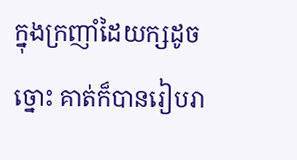ក្នុងក្រញាំដៃយក្សដូចច្នោះ គាត់ក៏បានរៀបរា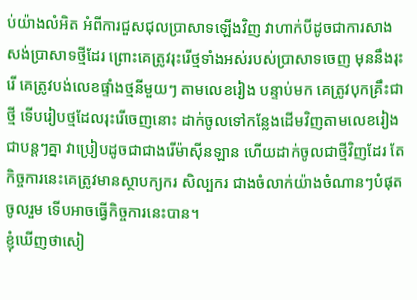ប់យ៉ាងលំអិត អំពីការជួសជុលប្រាសាទឡើងវិញ វាហាក់បីដូចជាការសាងសង់ប្រាសាទថ្មីដែរ ព្រោះគេត្រូវរុះរើថ្មទាំងអស់របស់ប្រាសាទចេញ មុននឹងរុះរើ គេត្រូវបង់លេខផ្ទាំងថ្មនីមួយៗ តាមលេខរៀង បន្ទាប់មក គេត្រូវបុកគ្រឹះជាថ្មី ទើបរៀបថ្មដែលរុះរើចេញនោះ ដាក់ចូលទៅកន្លែងដើមវិញតាមលេខរៀងជាបន្ដៗគ្នា វាប្រៀបដូចជាជាងរើម៉ាស៊ីនឡាន ហើយដាក់ចូលជាថ្មីវិញដែរ តែកិច្ចការនេះគេត្រូវមានស្ថាបក្យករ សិល្បករ ជាងចំលាក់យ៉ាងចំណានៗបំផុត ចូលរួម ទើបអាចធ្វើកិច្ចការនេះបាន។
ខ្ញុំឃើញថាសៀ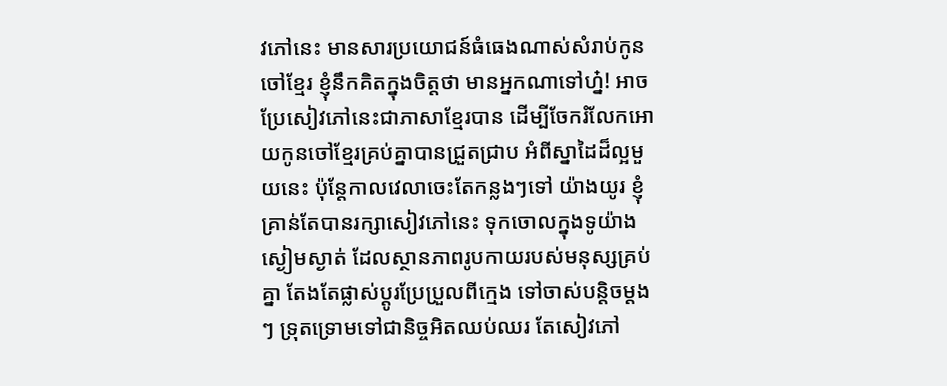វភៅនេះ មានសារប្រយោជន៍ធំធេងណាស់សំរាប់កូនចៅខ្មែរ ខ្ញុំនឹកគិតក្នុងចិត្ដថា មានអ្នកណាទៅហ្ន៎! អាចប្រែសៀវភៅនេះជាភាសាខ្មែរបាន ដើម្បីចែករំលែកអោយកូនចៅខ្មែរគ្រប់គ្នាបានជ្រួតជ្រាប អំពីស្នាដៃដ៏ល្អមួយនេះ ប៉ុន្ដែកាលវេលាចេះតែកន្លងៗទៅ យ៉ាងយូរ ខ្ញុំគ្រាន់តែបានរក្សាសៀវភៅនេះ ទុកចោលក្នុងទូយ៉ាងស្ងៀមស្ងាត់ ដែលស្ថានភាពរូបកាយរបស់មនុស្សគ្រប់គ្នា តែងតែផ្លាស់ប្ដូរប្រែប្រួលពីក្មេង ទៅចាស់បន្ដិចម្ដងៗ ទ្រុតទ្រោមទៅជានិច្ចអិតឈប់ឈរ តែសៀវភៅ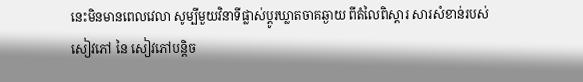នេះមិនមានពេលវេលា សូម្បីមួយវិនាទីផ្លាស់ប្ដូរឃ្លាតចាគឆ្ងាយ ពីតំលៃពិស្ដារ សារសំខាន់របស់សៀវភៅ នៃ សៀវភៅបន្ដិច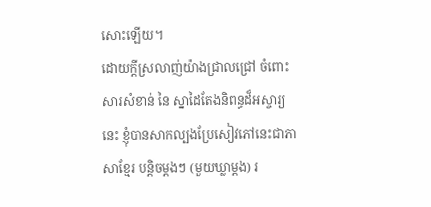សោះឡើយ។
ដោយក្ដីស្រលាញ់យ៉ាងជ្រាលជ្រៅ ចំពោះសារសំខាន់ នៃ ស្នាដៃតែងនិពន្ធដ៏អស្ចារ្យនេះ ខ្ញុំបានសាកល្បងប្រែសៀវភៅនេះជាភាសាខ្មែរ បន្ដិចម្ដងៗ (មួយឃ្លាម្ដង) រ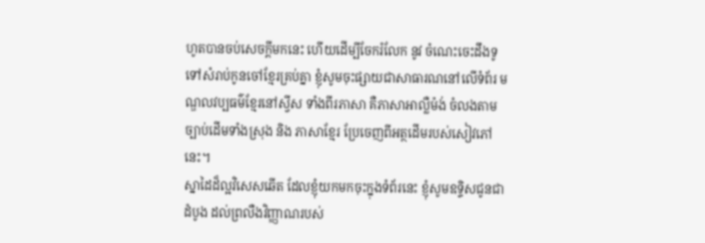ហូតបានចប់សេចក្ដីមកនេះ ហើយដើម្បីចែករំលែក នូវ ចំណេះចេះដឹងទូទៅសំរាប់កូនចៅខ្មែរគ្រប់គ្នា ខ្ញុំសូមចុះផ្សាយជាសាធារណនៅលើទំព័រ មណ្ឌលវប្បធម៌ខ្មែរនៅស្វីស ទាំងពីរភាសា គឺភាសាអាល្លឺម៉ង់ ចំលងតាមច្បាប់ដើមទាំងស្រុង និង ភាសាខ្មែរ ប្រែចេញពីអត្ថដើមរបស់សៀវភៅនេះ។
ស្នាដៃដ៏ល្អវិសេសឆើត ដែលខ្ញុំយកមកចុះក្នុងទំព័រនេះ ខ្ញុំសូមឧទ្ទិសជូនជាដំបូង ដល់ព្រលឺងវិញ្ញាណរបស់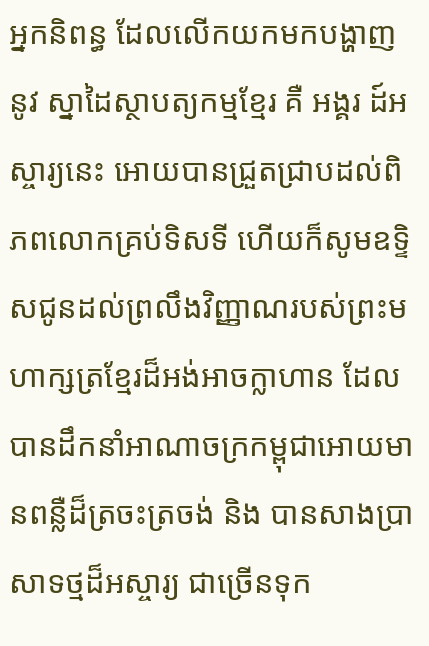អ្នកនិពន្ធ ដែលលើកយកមកបង្ហាញ នូវ ស្នាដៃស្ថាបត្យកម្មខ្មែរ គឺ អង្គរ ដ៍អស្ចារ្យនេះ អោយបានជ្រួតជ្រាបដល់ពិភពលោកគ្រប់ទិសទី ហើយក៏សូមឧទ្ទិសជូនដល់ព្រលឹងវិញ្ញាណរបស់ព្រះមហាក្សត្រខ្មែរដ៏អង់អាចក្លាហាន ដែលបានដឹកនាំអាណាចក្រកម្ពុជាអោយមានពន្លឺដ៏ត្រចះត្រចង់ និង បានសាងប្រាសាទថ្មដ៏អស្ចារ្យ ជាច្រើនទុក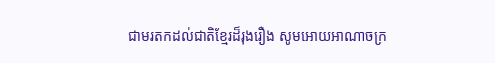ជាមរតកដល់ជាតិខ្មែរដ៏រុងរឿង សូមអោយអាណាចក្រ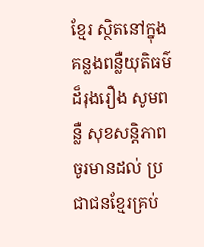ខ្មែរ ស្ថិតនៅក្នុងគន្លងពន្លឺយុតិធម៌ដ៏រុងរឿង សូមពន្លឺ សុខសន្ដិភាពចូរមានដល់ ប្រជាជនខ្មែរគ្រប់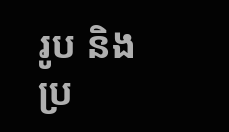រូប និងប្រ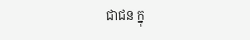ជាជន ក្នុ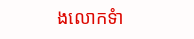ងលោកទំា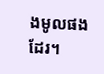ងមូលផងដែរ។